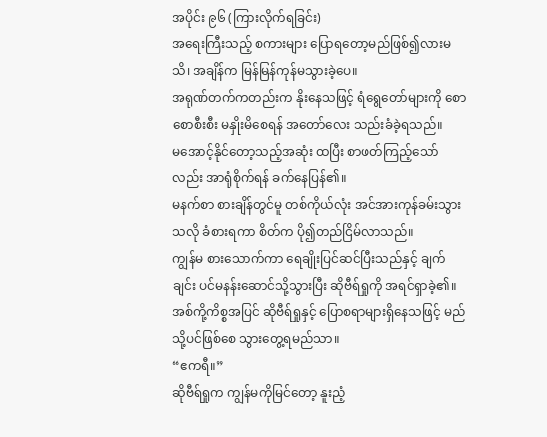အပိုင်း ၉၆ (ကြားလိုက်ရခြင်း)
အရေးကြီးသည့် စကားများ ပြောရတော့မည်ဖြစ်၍လားမသိ၊ အချိန်က မြန်မြန်ကုန်မသွားခဲ့ပေ။
အရုဏ်တက်ကတည်းက နိုးနေသဖြင့် ရံရွေတော်များကို စောစောစီးစီး မနှိုးမိစေရန် အတော်လေး သည်းခံခဲ့ရသည်။
မအောင့်နိုင်တော့သည့်အဆုံး ထပြီး စာဖတ်ကြည့်သော်လည်း အာရုံစိုက်ရန် ခက်နေပြန်၏။
မနက်စာ စားချိန်တွင်မူ တစ်ကိုယ်လုံး အင်အားကုန်ခမ်းသွားသလို ခံစားရကာ စိတ်က ပို၍တည်ငြိမ်လာသည်။
ကျွန်မ စားသောက်ကာ ရေချိုးပြင်ဆင်ပြီးသည်နှင့် ချက်ချင်း ပင်မနန်းဆောင်သို့သွားပြီး ဆိုဗီရ်ရှုကို အရင်ရှာခဲ့၏။
အစ်ကို့ကိစ္စအပြင် ဆိုဗီရ်ရှုနှင့် ပြောစရာများရှိနေသဖြင့် မည်သို့ပင်ဖြစ်စေ သွားတွေ့ရမည်သာ။
“ဧကရီ။”
ဆိုဗီရ်ရှုက ကျွန်မကိုမြင်တော့ နူးညံ့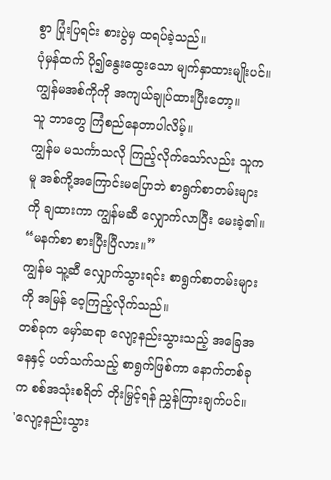စွာ ပြုံးပြရင်း စားပွဲမှ ထရပ်ခဲ့သည်။
ပုံမှန်ထက် ပို၍နွေးထွေးသော မျက်နှာထားမျိုးပင်။
ကျွန်မအစ်ကိုကို အကျယ်ချုပ်ထားပြီးတော့။
သူ ဘာတွေ ကြံစည်နေတာပါလိမ့်။
ကျွန်မ မသင်္ကာသလို ကြည့်လိုက်သော်လည်း သူကမူ အစ်ကို့အကြောင်းမပြောဘဲ စာရွက်စာတမ်းများကို ချထားကာ ကျွန်မဆီ လျှောက်လာပြီး မေးခဲ့၏။
“မနက်စာ စားပြီးပြီလား။”
ကျွန်မ သူ့ဆီ လျှောက်သွားရင်း စာရွက်စာတမ်းများကို အမြန် ဝေ့ကြည့်လိုက်သည်။
တစ်ခုက မှော်ဆရာ လျော့နည်းသွားသည့် အခြေအနေနှင့် ပတ်သက်သည့် စာရွက်ဖြစ်ကာ နောက်တစ်ခုက စစ်အသုံးစရိတ် တိုးမြှင့်ရန် ညွှန်ကြားချက်ပင်။
'လျော့နည်းသွား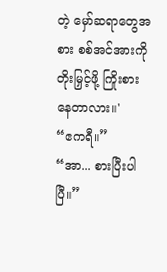တဲ့ မှော်ဆရာတွေအစား စစ်အင်အားကို တိုးမြှင့်ဖို့ ကြိုးစားနေတာလား။'
“ဧကရီ။”
“အာ... စားပြီးပါပြီ။”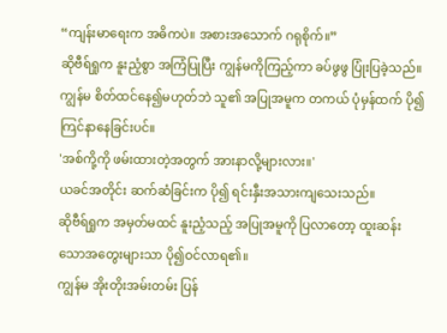“ကျန်းမာရေးက အဓိကပဲ။ အစားအသောက် ဂရုစိုက်။”
ဆိုဗီရ်ရှုက နူးညံ့စွာ အကြံပြုပြီး ကျွန်မကိုကြည့်ကာ ခပ်ဖွဖွ ပြုံးပြခဲ့သည်။
ကျွန်မ စိတ်ထင်နေ၍မဟုတ်ဘဲ သူ၏ အပြုအမူက တကယ် ပုံမှန်ထက် ပို၍ကြင်နာနေခြင်းပင်။
'အစ်ကို့ကို ဖမ်းထားတဲ့အတွက် အားနာလို့များလား။'
ယခင်အတိုင်း ဆက်ဆံခြင်းက ပို၍ ရင်းနှီးအသားကျသေးသည်။
ဆိုဗီရ်ရှုက အမှတ်မထင် နူးညံ့သည့် အပြုအမူကို ပြလာတော့ ထူးဆန်းသောအတွေးများသာ ပို၍ဝင်လာရ၏။
ကျွန်မ အိုးတိုးအမ်းတမ်း ပြန်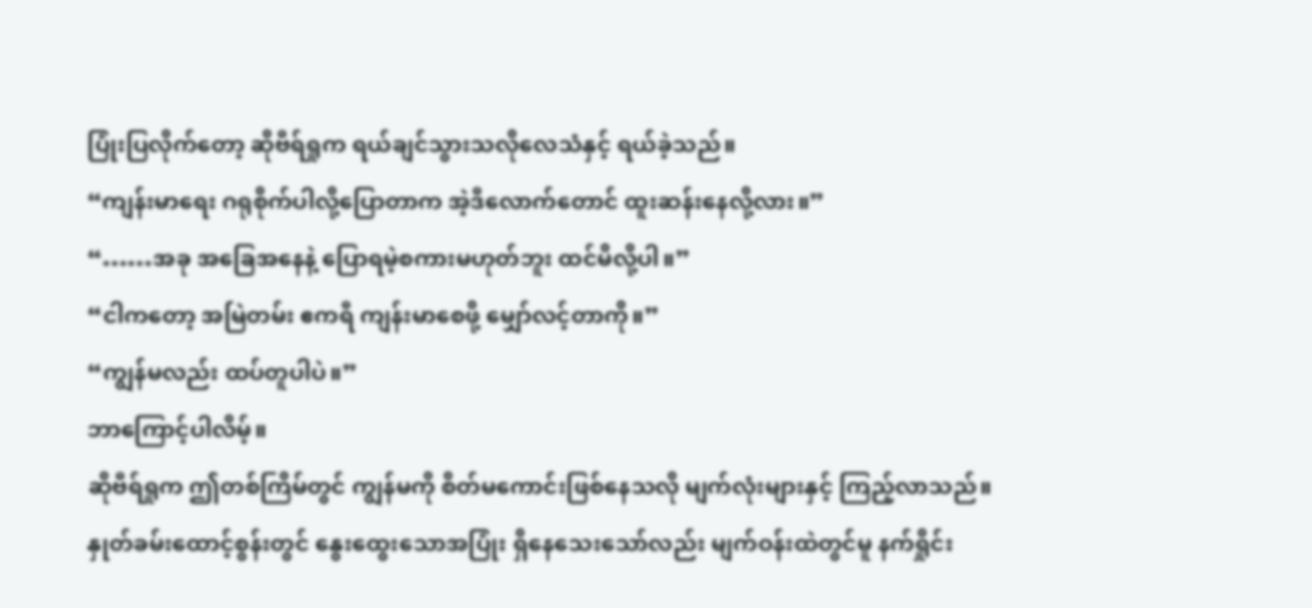ပြုံးပြလိုက်တော့ ဆိုဗီရ်ရှုက ရယ်ချင်သွားသလိုလေသံနှင့် ရယ်ခဲ့သည်။
“ကျန်းမာရေး ဂရုစိုက်ပါလို့ပြောတာက အဲ့ဒီလောက်တောင် ထူးဆန်းနေလို့လား။”
“……အခု အခြေအနေနဲ့ ပြောရမဲ့စကားမဟုတ်ဘူး ထင်မိလို့ပါ။”
“ငါကတော့ အမြဲတမ်း ဧကရီ ကျန်းမာစေဖို့ မျှော်လင့်တာကို။”
“ကျွန်မလည်း ထပ်တူပါပဲ။”
ဘာကြောင့်ပါလိမ့်။
ဆိုဗီရ်ရှုက ဤတစ်ကြိမ်တွင် ကျွန်မကို စိတ်မကောင်းဖြစ်နေသလို မျက်လုံးများနှင့် ကြည့်လာသည်။
နှုတ်ခမ်းထောင့်စွန်းတွင် နွေးထွေးသောအပြုံး ရှိနေသေးသော်လည်း မျက်ဝန်းထဲတွင်မူ နက်ရှိုင်း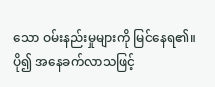သော ဝမ်းနည်းမှုများကို မြင်နေရ၏။
ပို၍ အနေခက်လာသဖြင့်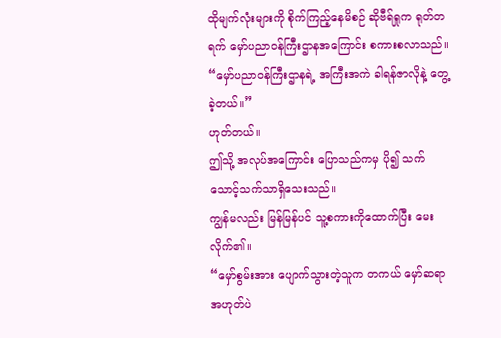ထိုမျက်လုံးများကို စိုက်ကြည့်နေမိစဉ် ဆိုဗီရ်ရှုက ရုတ်တရက် မှော်ပညာဝန်ကြီးဌာနအကြောင်း စကားစလာသည်။
“မှော်ပညာဝန်ကြီးဌာနရဲ့ အကြီးအကဲ ခါရန်ဇာလိုနဲ့ တွေ့ခဲ့တယ်။”
ဟုတ်တယ်။
ဤသို့ အလုပ်အကြောင်း ပြောသည်ကမှ ပို၍ သက်သောင့်သက်သာရှိသေးသည်။
ကျွန်မလည်း မြန်မြန်ပင် သူ့စကားကိုထောက်ပြီး မေးလိုက်၏။
“မှော်စွမ်းအား ပျောက်သွားတဲ့သူက တကယ် မှော်ဆရာ အဟုတ်ပဲ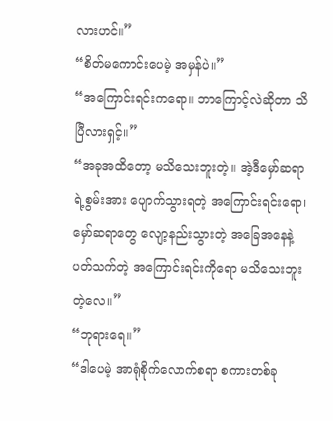လားဟင်။”
“စိတ်မကောင်းပေမဲ့ အမှန်ပဲ။”
“အကြောင်းရင်းကရော။ ဘာကြောင့်လဲဆိုတာ သိပြီလားရှင့်။”
“အခုအထိတော့ မသိသေးဘူးတဲ့။ အဲ့ဒီမှော်ဆရာရဲ့စွမ်းအား ပျောက်သွားရတဲ့ အကြောင်းရင်းရော၊ မှော်ဆရာတွေ လျော့နည်းသွားတဲ့ အခြေအနေနဲ့ ပတ်သက်တဲ့ အကြောင်းရင်းကိုရော မသိသေးဘူးတဲ့လေ။”
“ဘုရားရေ။”
“ဒါပေမဲ့ အာရုံစိုက်လောက်စရာ စကားတစ်ခု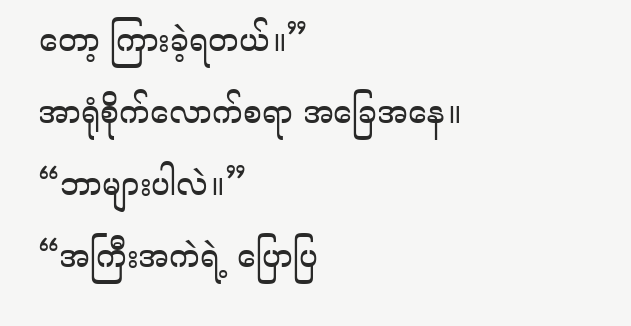တော့ ကြားခဲ့ရတယ်။”
အာရုံစိုက်လောက်စရာ အခြေအနေ။
“ဘာများပါလဲ။”
“အကြီးအကဲရဲ့ ပြောပြ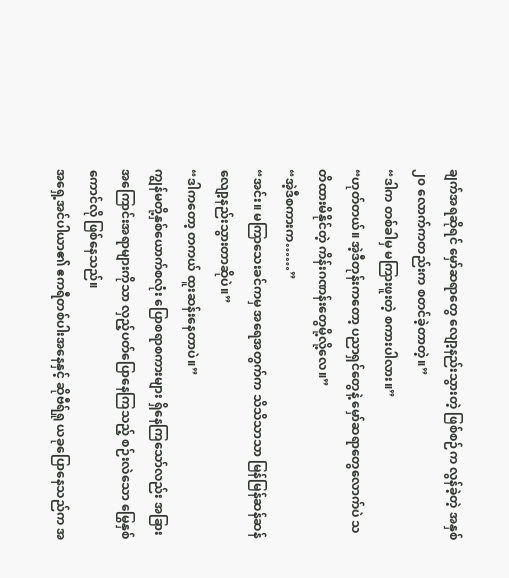ချက်အရဆိုရင် မှော်ဆရာတွေ လျော့နည်းသွားတဲ့ ဖြစ်စဉ်က လွန်ခဲ့တဲ့ အနှစ် ၂၀ လောက်ကတည်းက စတင်ခဲ့တာတဲ့။”
“ဒါက တစ်ခါမှ မကြားဖူးတဲ့ စကားပါလား။”
“ဟုတ်တယ်။ အဲ့ဒီတုန်းကတော့ ပညာရှင်တွေနဲ့ မှော်ဆရာတွေလောက်ပဲ သတိထားမိနိုင်တဲ့ ကိန်းဂဏန်းတွေမို့လို့လေ။”
“အဲ့ဒီစကားက……”
“အင်း။ မကြာသေးခင်ကမှ အရေအတွက်က သိသိသာသာ မြန်မြန်ဆန်ဆန် လျော့နည်းသွားတာဆိုပဲ။”
“ဒါကတော့ တကယ် ထူးဆန်းနေတာပဲ။”
ကျွန်မတို့နှစ်ယောက်စလုံး ပြောစရာစကားများ ရှိနေကြသော်လည်း အခြား အကြောင်းအရာများကိုသာ လှည့်ပတ်ပြောနေကြသည့် စဉ်းလဲသော မြွေနှစ်ကောင်လို ဖြစ်နေသည်။
အရှေ့အင်ပါယာ၏ ဧကရီတစ်ပါးအနေနှင့် ဆိုဗီရ်ရှု ယခုပြောနေသည်က အ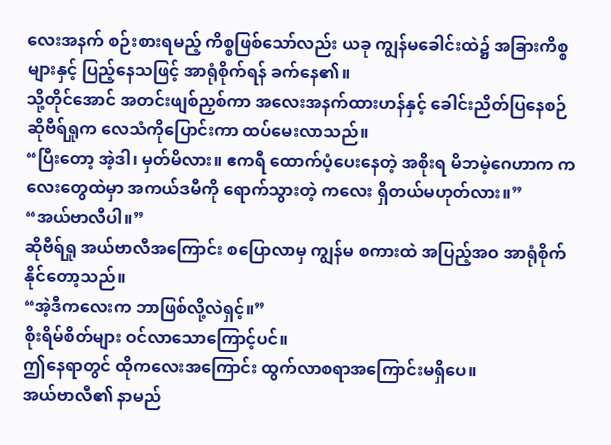လေးအနက် စဉ်းစားရမည့် ကိစ္စဖြစ်သော်လည်း ယခု ကျွန်မခေါင်းထဲ၌ အခြားကိစ္စများနှင့် ပြည့်နေသဖြင့် အာရုံစိုက်ရန် ခက်နေ၏။
သို့တိုင်အောင် အတင်းဖျစ်ညှစ်ကာ အလေးအနက်ထားဟန်နှင့် ခေါင်းညိတ်ပြနေစဉ် ဆိုဗီရ်ရှုက လေသံကိုပြောင်းကာ ထပ်မေးလာသည်။
“ပြီးတော့ အဲ့ဒါ၊ မှတ်မိလား။ ဧကရီ ထောက်ပံ့ပေးနေတဲ့ အစိုးရ မိဘမဲ့ဂေဟာက ကလေးတွေထဲမှာ အကယ်ဒမီကို ရောက်သွားတဲ့ ကလေး ရှိတယ်မဟုတ်လား။”
“အယ်ဗာလီပါ။”
ဆိုဗီရ်ရှု အယ်ဗာလီအကြောင်း စပြောလာမှ ကျွန်မ စကားထဲ အပြည့်အဝ အာရုံစိုက်နိုင်တော့သည်။
“အဲ့ဒီကလေးက ဘာဖြစ်လို့လဲရှင့်။”
စိုးရိမ်စိတ်များ ဝင်လာသောကြောင့်ပင်။
ဤနေရာတွင် ထိုကလေးအကြောင်း ထွက်လာစရာအကြောင်းမရှိပေ။
အယ်ဗာလီ၏ နာမည်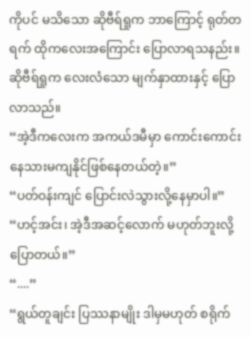ကိုပင် မသိသော ဆိုဗီရ်ရှုက ဘာကြောင့် ရုတ်တရက် ထိုကလေးအကြောင်း ပြောလာရသနည်း။
ဆိုဗီရ်ရှုက လေးလံသော မျက်နှာထားနှင့် ပြောလာသည်။
“အဲ့ဒီကလေးက အကယ်ဒမီမှာ ကောင်းကောင်း နေသားမကျနိုင်ဖြစ်နေတယ်တဲ့။”
“ပတ်ဝန်းကျင် ပြောင်းလဲသွားလို့နေမှာပါ။”
“ဟင့်အင်း၊ အဲ့ဒီအဆင့်လောက် မဟုတ်ဘူးလို့ ပြောတယ်။”
“....”
“ရွယ်တူချင်း ပြဿနာမျိုး ဒါမှမဟုတ် စရိုက်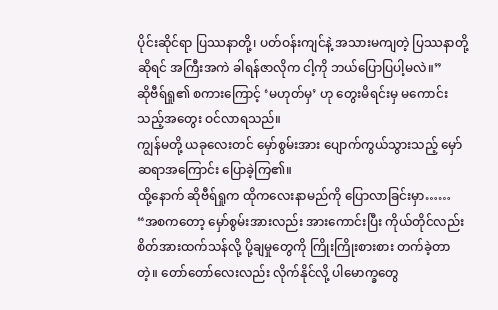ပိုင်းဆိုင်ရာ ပြဿနာတို့၊ ပတ်ဝန်းကျင်နဲ့ အသားမကျတဲ့ ပြဿနာတို့ဆိုရင် အကြီးအကဲ ခါရန်ဇာလိုက ငါ့ကို ဘယ်ပြောပြပါ့မလဲ။”
ဆိုဗီရ်ရှု၏ စကားကြောင့် ‘မဟုတ်မှ’ ဟု တွေးမိရင်းမှ မကောင်းသည့်အတွေး ဝင်လာရသည်။
ကျွန်မတို့ ယခုလေးတင် မှော်စွမ်းအား ပျောက်ကွယ်သွားသည့် မှော်ဆရာအကြောင်း ပြောခဲ့ကြ၏။
ထို့နောက် ဆိုဗီရ်ရှုက ထိုကလေးနာမည်ကို ပြောလာခြင်းမှာ……
“အစကတော့ မှော်စွမ်းအားလည်း အားကောင်းပြီး ကိုယ်တိုင်လည်း စိတ်အားထက်သန်လို့ ပို့ချမှုတွေကို ကြိုးကြိုးစားစား တက်ခဲ့တာတဲ့။ တော်တော်လေးလည်း လိုက်နိုင်လို့ ပါမောက္ခတွေ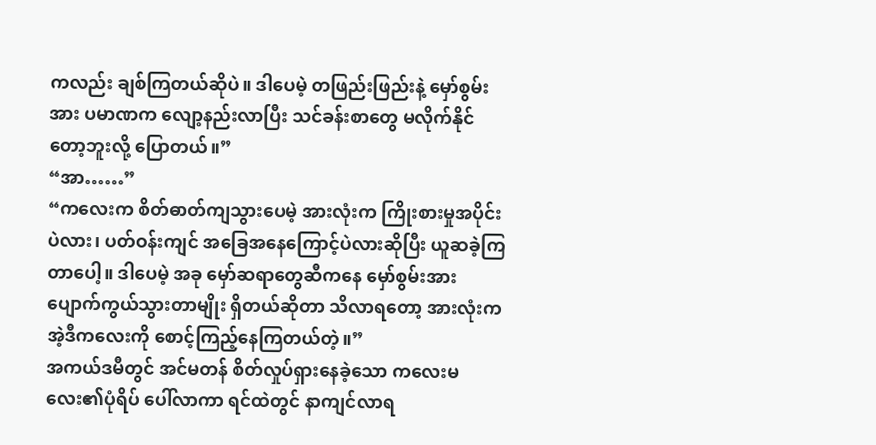ကလည်း ချစ်ကြတယ်ဆိုပဲ။ ဒါပေမဲ့ တဖြည်းဖြည်းနဲ့ မှော်စွမ်းအား ပမာဏက လျော့နည်းလာပြီး သင်ခန်းစာတွေ မလိုက်နိုင်တော့ဘူးလို့ ပြောတယ်။”
“အာ……”
“ကလေးက စိတ်ဓာတ်ကျသွားပေမဲ့ အားလုံးက ကြိုးစားမှုအပိုင်းပဲလား၊ ပတ်ဝန်းကျင် အခြေအနေကြောင့်ပဲလားဆိုပြီး ယူဆခဲ့ကြတာပေါ့။ ဒါပေမဲ့ အခု မှော်ဆရာတွေဆီကနေ မှော်စွမ်းအား ပျောက်ကွယ်သွားတာမျိုး ရှိတယ်ဆိုတာ သိလာရတော့ အားလုံးက အဲ့ဒီကလေးကို စောင့်ကြည့်နေကြတယ်တဲ့။”
အကယ်ဒမီတွင် အင်မတန် စိတ်လှုပ်ရှားနေခဲ့သော ကလေးမလေး၏ပုံရိပ် ပေါ်လာကာ ရင်ထဲတွင် နာကျင်လာရ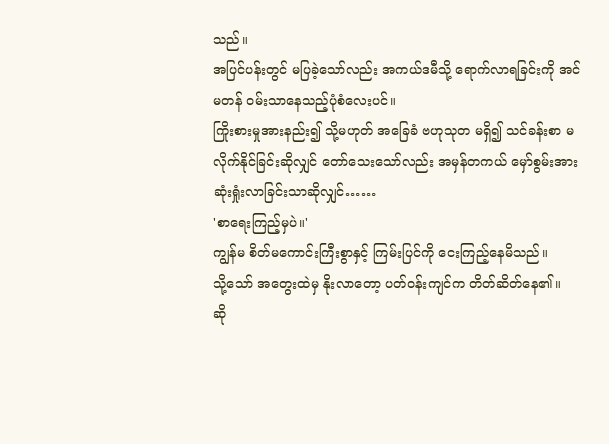သည်။
အပြင်ပန်းတွင် မပြခဲ့သော်လည်း အကယ်ဒမီသို့ ရောက်လာရခြင်းကို အင်မတန် ဝမ်းသာနေသည့်ပုံစံလေးပင်။
ကြိုးစားမှုအားနည်း၍ သို့မဟုတ် အခြေခံ ဗဟုသုတ မရှိ၍ သင်ခန်းစာ မလိုက်နိုင်ခြင်းဆိုလျှင် တော်သေးသော်လည်း အမှန်တကယ် မှော်စွမ်းအား ဆုံးရှုံးလာခြင်းသာဆိုလျှင်……
'စာရေးကြည့်မှပဲ။'
ကျွန်မ စိတ်မကောင်းကြီးစွာနှင့် ကြမ်းပြင်ကို ငေးကြည့်နေမိသည်။
သို့သော် အတွေးထဲမှ နိုးလာတော့ ပတ်ဝန်းကျင်က တိတ်ဆိတ်နေ၏။
ဆို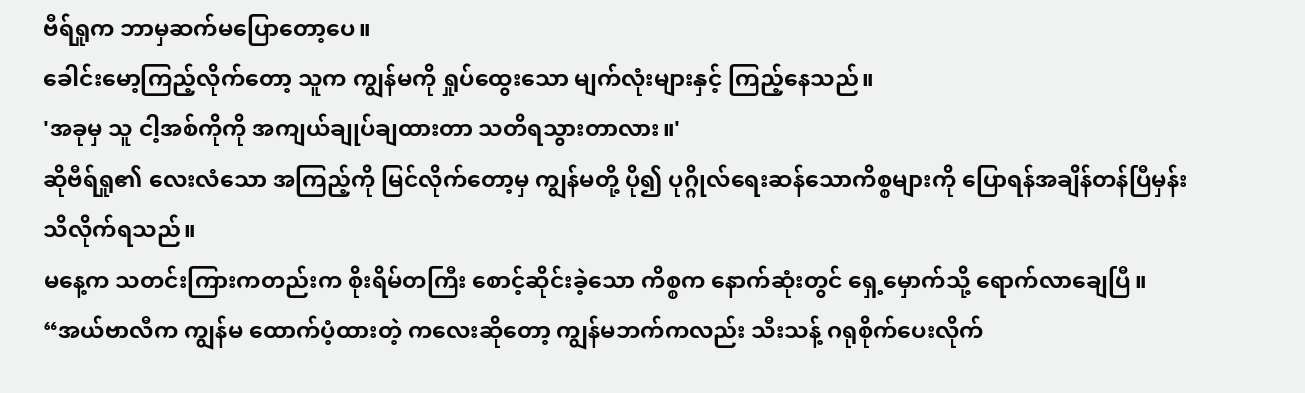ဗီရ်ရှုက ဘာမှဆက်မပြောတော့ပေ။
ခေါင်းမော့ကြည့်လိုက်တော့ သူက ကျွန်မကို ရှုပ်ထွေးသော မျက်လုံးများနှင့် ကြည့်နေသည်။
'အခုမှ သူ ငါ့အစ်ကိုကို အကျယ်ချုပ်ချထားတာ သတိရသွားတာလား။'
ဆိုဗီရ်ရှု၏ လေးလံသော အကြည့်ကို မြင်လိုက်တော့မှ ကျွန်မတို့ ပို၍ ပုဂ္ဂိုလ်ရေးဆန်သောကိစ္စများကို ပြောရန်အချိန်တန်ပြီမှန်း သိလိုက်ရသည်။
မနေ့က သတင်းကြားကတည်းက စိုးရိမ်တကြီး စောင့်ဆိုင်းခဲ့သော ကိစ္စက နောက်ဆုံးတွင် ရှေ့မှောက်သို့ ရောက်လာချေပြီ။
“အယ်ဗာလီက ကျွန်မ ထောက်ပံ့ထားတဲ့ ကလေးဆိုတော့ ကျွန်မဘက်ကလည်း သီးသန့် ဂရုစိုက်ပေးလိုက်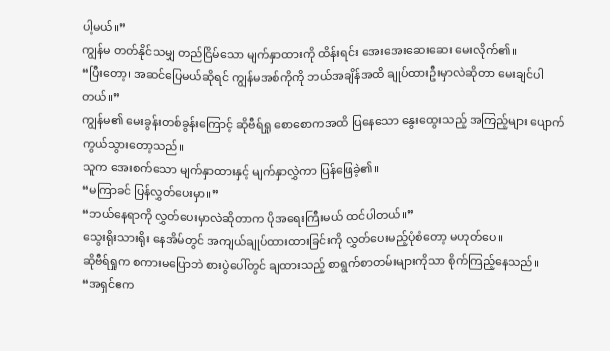ပါ့မယ်။”
ကျွန်မ တတ်နိုင်သမျှ တည်ငြိမ်သော မျက်နှာထားကို ထိန်းရင်း အေးအေးဆေးဆေး မေးလိုက်၏။
“ပြီးတော့၊ အဆင်ပြေမယ်ဆိုရင် ကျွန်မအစ်ကိုကို ဘယ်အချိန်အထိ ချုပ်ထားဦးမှာလဲဆိုတာ မေးချင်ပါတယ်။”
ကျွန်မ၏ မေးခွန်းတစ်ခွန်းကြောင့် ဆိုဗီရ်ရှု စောစောကအထိ ပြနေသော နွေးထွေးသည့် အကြည့်များ ပျောက်ကွယ်သွားတော့သည်။
သူက အေးစက်သော မျက်နှာထားနှင့် မျက်နှာလွှဲကာ ပြန်ဖြေခဲ့၏။
“မကြာခင် ပြန်လွှတ်ပေးမှာ။”
“ဘယ်နေရာကို လွှတ်ပေးမှာလဲဆိုတာက ပိုအရေးကြီးမယ် ထင်ပါတယ်။”
သွေးရိုးသားရိုး နေအိမ်တွင် အကျယ်ချုပ်ထားထားခြင်းကို လွှတ်ပေးမည့်ပုံစံတော့ မဟုတ်ပေ။
ဆိုဗီရ်ရှုက စကားမပြောဘဲ စားပွဲပေါ်တွင် ချထားသည့် စာရွက်စာတမ်းများကိုသာ စိုက်ကြည့်နေသည်။
“အရှင်ဧက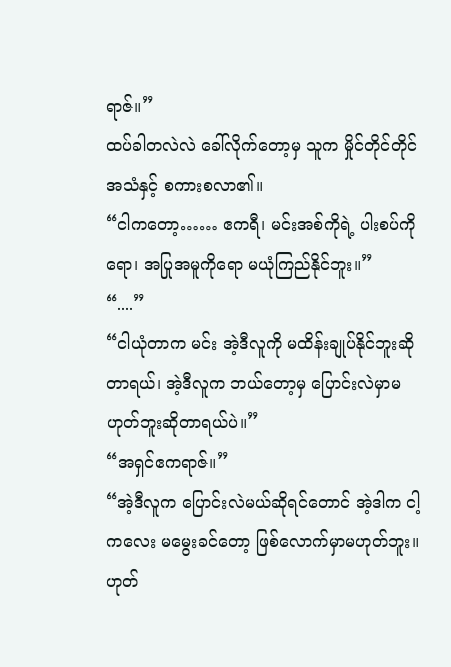ရာဇ်။”
ထပ်ခါတလဲလဲ ခေါ်လိုက်တော့မှ သူက မှိုင်တိုင်တိုင် အသံနှင့် စကားစလာ၏။
“ငါကတော့…… ဧကရီ၊ မင်းအစ်ကိုရဲ့ ပါးစပ်ကိုရော၊ အပြုအမူကိုရော မယုံကြည်နိုင်ဘူး။”
“....”
“ငါယုံတာက မင်း အဲ့ဒီလူကို မထိန်းချုပ်နိုင်ဘူးဆိုတာရယ်၊ အဲ့ဒီလူက ဘယ်တော့မှ ပြောင်းလဲမှာမဟုတ်ဘူးဆိုတာရယ်ပဲ။”
“အရှင်ဧကရာဇ်။”
“အဲ့ဒီလူက ပြောင်းလဲမယ်ဆိုရင်တောင် အဲ့ဒါက ငါ့ကလေး မမွေးခင်တော့ ဖြစ်လောက်မှာမဟုတ်ဘူး။ ဟုတ်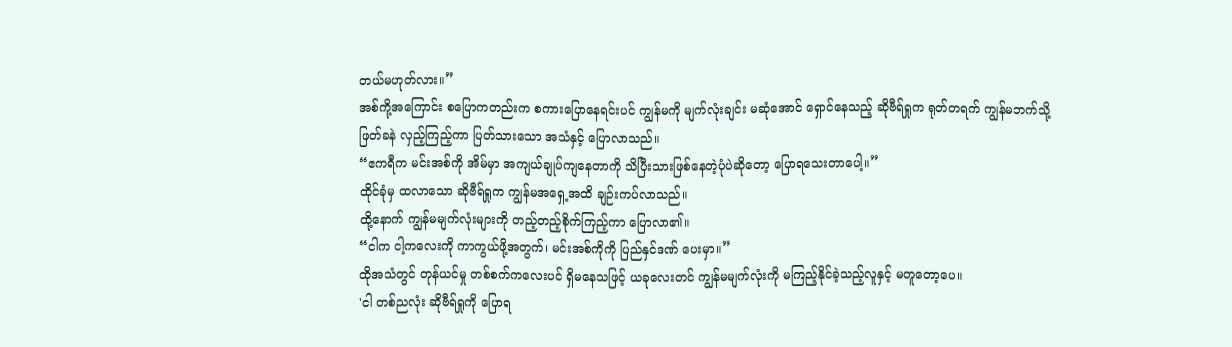တယ်မဟုတ်လား။”
အစ်ကို့အကြောင်း စပြောကတည်းက စကားပြောနေရင်းပင် ကျွန်မကို မျက်လုံးချင်း မဆုံအောင် ရှောင်နေသည့် ဆိုဗီရ်ရှုက ရုတ်တရက် ကျွန်မဘက်သို့ ဖြတ်ခနဲ လှည့်ကြည့်ကာ ပြတ်သားသော အသံနှင့် ပြောလာသည်။
“ဧကရီက မင်းအစ်ကို အိမ်မှာ အကျယ်ချုပ်ကျနေတာကို သိပြီးသားဖြစ်နေတဲ့ပုံပဲဆိုတော့ ပြောရသေးတာပေါ့။”
ထိုင်ခုံမှ ထလာသော ဆိုဗီရ်ရှုက ကျွန်မအရှေ့အထိ ချဉ်းကပ်လာသည်။
ထို့နောက် ကျွန်မမျက်လုံးများကို တည့်တည့်စိုက်ကြည့်ကာ ပြောလာ၏။
“ငါက ငါ့ကလေးကို ကာကွယ်ဖို့အတွက်၊ မင်းအစ်ကိုကို ပြည်နှင်ဒဏ် ပေးမှာ။”
ထိုအသံတွင် တုန်ယင်မှု တစ်စက်ကလေးပင် ရှိမနေသဖြင့် ယခုလေးတင် ကျွန်မမျက်လုံးကို မကြည့်နိုင်ခဲ့သည့်လူနှင့် မတူတော့ပေ။
'ငါ တစ်ညလုံး ဆိုဗီရ်ရှုကို ပြောရ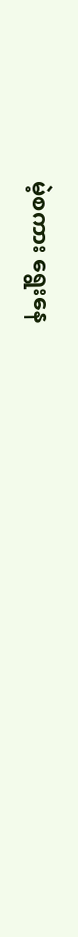မဲ့စကား ရွေးနေ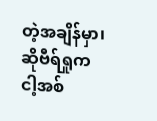တဲ့အချိန်မှာ၊ ဆိုဗီရ်ရှုက ငါ့အစ်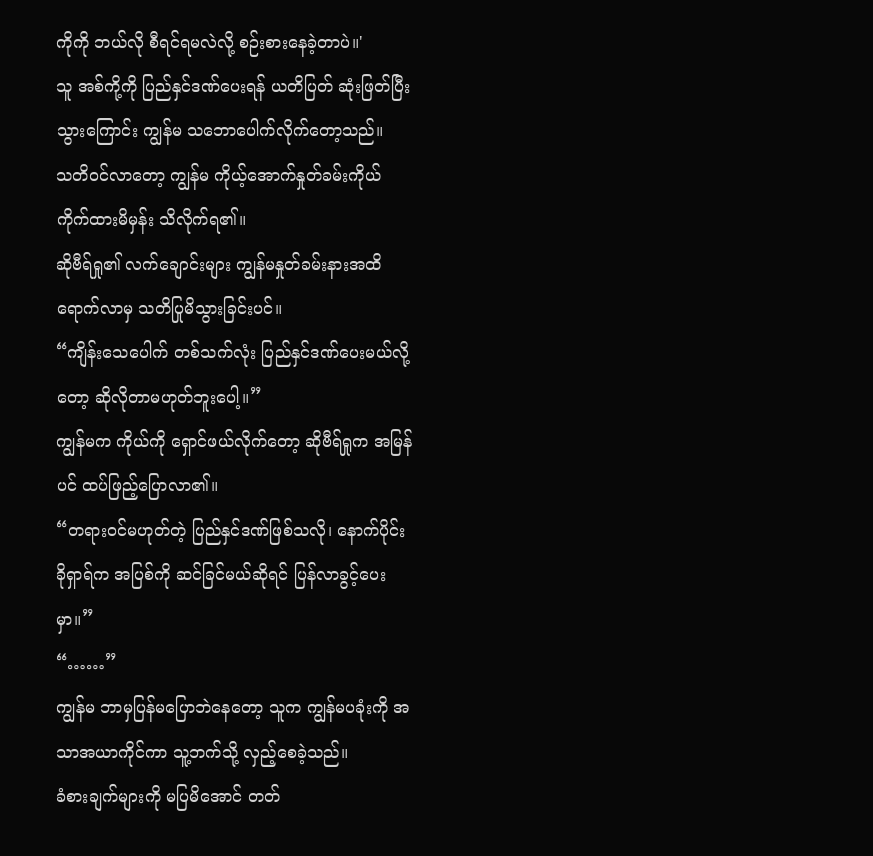ကိုကို ဘယ်လို စီရင်ရမလဲလို့ စဉ်းစားနေခဲ့တာပဲ။'
သူ အစ်ကို့ကို ပြည်နှင်ဒဏ်ပေးရန် ယတိပြတ် ဆုံးဖြတ်ပြီးသွားကြောင်း ကျွန်မ သဘောပေါက်လိုက်တော့သည်။
သတိဝင်လာတော့ ကျွန်မ ကိုယ့်အောက်နှုတ်ခမ်းကိုယ် ကိုက်ထားမိမှန်း သိလိုက်ရ၏။
ဆိုဗီရ်ရှု၏ လက်ချောင်းများ ကျွန်မနှုတ်ခမ်းနားအထိ ရောက်လာမှ သတိပြုမိသွားခြင်းပင်။
“ကျိန်းသေပေါက် တစ်သက်လုံး ပြည်နှင်ဒဏ်ပေးမယ်လို့တော့ ဆိုလိုတာမဟုတ်ဘူးပေါ့။”
ကျွန်မက ကိုယ်ကို ရှောင်ဖယ်လိုက်တော့ ဆိုဗီရ်ရှုက အမြန်ပင် ထပ်ဖြည့်ပြောလာ၏။
“တရားဝင်မဟုတ်တဲ့ ပြည်နှင်ဒဏ်ဖြစ်သလို၊ နောက်ပိုင်း ခိုရှာရ်က အပြစ်ကို ဆင်ခြင်မယ်ဆိုရင် ပြန်လာခွင့်ပေးမှာ။”
“……”
ကျွန်မ ဘာမှပြန်မပြောဘဲနေတော့ သူက ကျွန်မပခုံးကို အသာအယာကိုင်ကာ သူ့ဘက်သို့ လှည့်စေခဲ့သည်။
ခံစားချက်များကို မပြမိအောင် တတ်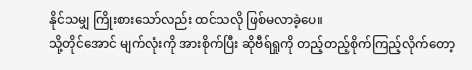နိုင်သမျှ ကြိုးစားသော်လည်း ထင်သလို ဖြစ်မလာခဲ့ပေ။
သို့တိုင်အောင် မျက်လုံးကို အားစိုက်ပြီး ဆိုဗီရ်ရှုကို တည့်တည့်စိုက်ကြည့်လိုက်တော့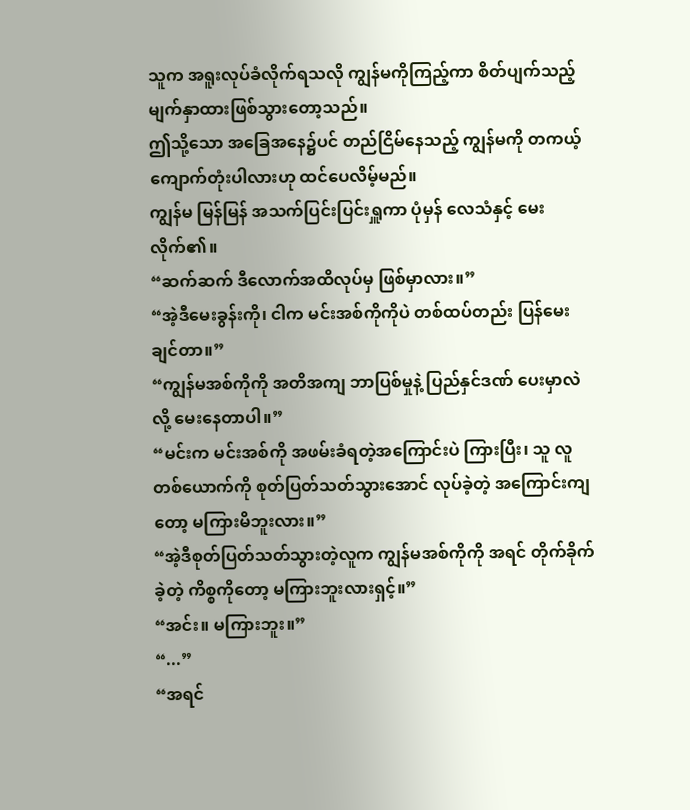သူက အရူးလုပ်ခံလိုက်ရသလို ကျွန်မကိုကြည့်ကာ စိတ်ပျက်သည့် မျက်နှာထားဖြစ်သွားတော့သည်။
ဤသို့သော အခြေအနေ၌ပင် တည်ငြိမ်နေသည့် ကျွန်မကို တကယ့် ကျောက်တုံးပါလားဟု ထင်ပေလိမ့်မည်။
ကျွန်မ မြန်မြန် အသက်ပြင်းပြင်းရှူကာ ပုံမှန် လေသံနှင့် မေးလိုက်၏။
“ဆက်ဆက် ဒီလောက်အထိလုပ်မှ ဖြစ်မှာလား။”
“အဲ့ဒီမေးခွန်းကို၊ ငါက မင်းအစ်ကိုကိုပဲ တစ်ထပ်တည်း ပြန်မေးချင်တာ။”
“ကျွန်မအစ်ကိုကို အတိအကျ ဘာပြစ်မှုနဲ့ ပြည်နှင်ဒဏ် ပေးမှာလဲလို့ မေးနေတာပါ။”
“မင်းက မင်းအစ်ကို အဖမ်းခံရတဲ့အကြောင်းပဲ ကြားပြီး၊ သူ လူတစ်ယောက်ကို စုတ်ပြတ်သတ်သွားအောင် လုပ်ခဲ့တဲ့ အကြောင်းကျတော့ မကြားမိဘူးလား။”
“အဲ့ဒီစုတ်ပြတ်သတ်သွားတဲ့လူက ကျွန်မအစ်ကိုကို အရင် တိုက်ခိုက်ခဲ့တဲ့ ကိစ္စကိုတော့ မကြားဘူးလားရှင့်။”
“အင်း။ မကြားဘူး။”
“...”
“အရင်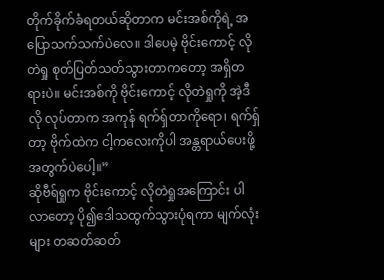တိုက်ခိုက်ခံရတယ်ဆိုတာက မင်းအစ်ကိုရဲ့ အပြောသက်သက်ပဲလေ။ ဒါပေမဲ့ ဗိုင်းကောင့် လိုတဲရှု စုတ်ပြတ်သတ်သွားတာကတော့ အရှိတရားပဲ။ မင်းအစ်ကို ဗိုင်းကောင့် လိုတဲရှုကို အဲ့ဒီလို လုပ်တာက အကုန် ရက်ရှ်တာကိုရော၊ ရက်ရှ်တာ့ ဗိုက်ထဲက ငါ့ကလေးကိုပါ အန္တရာယ်ပေးဖို့အတွက်ပဲပေါ့။”
ဆိုဗီရ်ရှုက ဗိုင်းကောင့် လိုတဲရှုအကြောင်း ပါလာတော့ ပို၍ဒေါသထွက်သွားပုံရကာ မျက်လုံးများ တဆတ်ဆတ်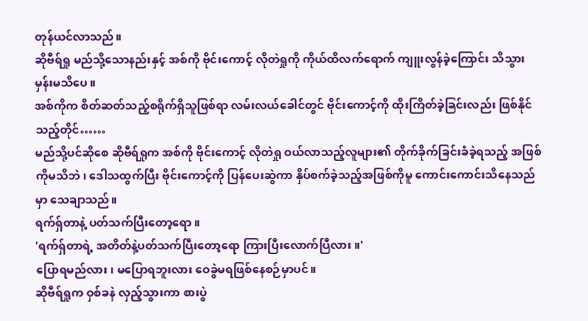တုန်ယင်လာသည်။
ဆိုဗီရ်ရှု မည်သို့သောနည်းနှင့် အစ်ကို ဗိုင်းကောင့် လိုတဲရှုကို ကိုယ်ထိလက်ရောက် ကျူးလွန်ခဲ့ကြောင်း သိသွားမှန်းမသိပေ။
အစ်ကိုက စိတ်ဆတ်သည့်စရိုက်ရှိသူဖြစ်ရာ လမ်းလယ်ခေါင်တွင် ဗိုင်းကောင့်ကို ထိုးကြိတ်ခဲ့ခြင်းလည်း ဖြစ်နိုင်သည့်တိုင်……
မည်သို့ပင်ဆိုစေ ဆိုဗီရ်ရှုက အစ်ကို ဗိုင်းကောင့် လိုတဲရှု ဝယ်လာသည့်လူများ၏ တိုက်ခိုက်ခြင်းခံခဲ့ရသည့် အဖြစ်ကိုမသိဘဲ၊ ဒေါသထွက်ပြီး ဗိုင်းကောင့်ကို ပြန်ပေးဆွဲကာ နှိပ်စက်ခဲ့သည့်အဖြစ်ကိုမူ ကောင်းကောင်းသိနေသည်မှာ သေချာသည်။
ရက်ရှ်တာနဲ့ ပတ်သက်ပြီးတော့ရော။
'ရက်ရှ်တာရဲ့ အတိတ်နဲ့ပတ်သက်ပြီးတော့ရော ကြားပြီးလောက်ပြီလား။'
ပြောရမည်လား၊ မပြောရဘူးလား ဝေခွဲမရဖြစ်နေစဉ်မှာပင်။
ဆိုဗီရ်ရှုက ဝှစ်ခနဲ လှည့်သွားကာ စားပွဲ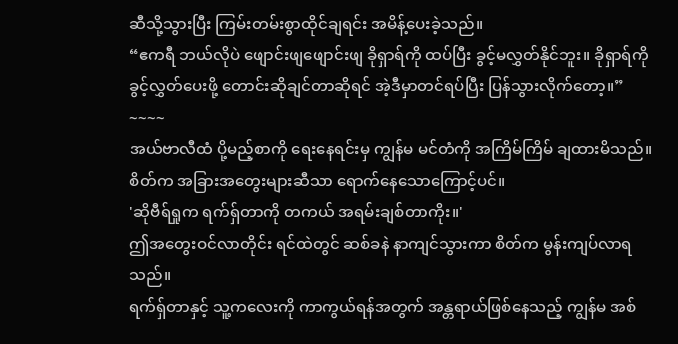ဆီသို့သွားပြီး ကြမ်းတမ်းစွာထိုင်ချရင်း အမိန့်ပေးခဲ့သည်။
“ဧကရီ ဘယ်လိုပဲ ဖျောင်းဖျဖျောင်းဖျ ခိုရှာရ်ကို ထပ်ပြီး ခွင့်မလွှတ်နိုင်ဘူး။ ခိုရှာရ်ကို ခွင့်လွှတ်ပေးဖို့ တောင်းဆိုချင်တာဆိုရင် အဲ့ဒီမှာတင်ရပ်ပြီး ပြန်သွားလိုက်တော့။”
~~~~
အယ်ဗာလီထံ ပို့မည့်စာကို ရေးနေရင်းမှ ကျွန်မ မင်တံကို အကြိမ်ကြိမ် ချထားမိသည်။
စိတ်က အခြားအတွေးများဆီသာ ရောက်နေသောကြောင့်ပင်။
'ဆိုဗီရ်ရှုက ရက်ရှ်တာကို တကယ် အရမ်းချစ်တာကိုး။'
ဤအတွေးဝင်လာတိုင်း ရင်ထဲတွင် ဆစ်ခနဲ နာကျင်သွားကာ စိတ်က မွန်းကျပ်လာရသည်။
ရက်ရှ်တာနှင့် သူ့ကလေးကို ကာကွယ်ရန်အတွက် အန္တရာယ်ဖြစ်နေသည့် ကျွန်မ အစ်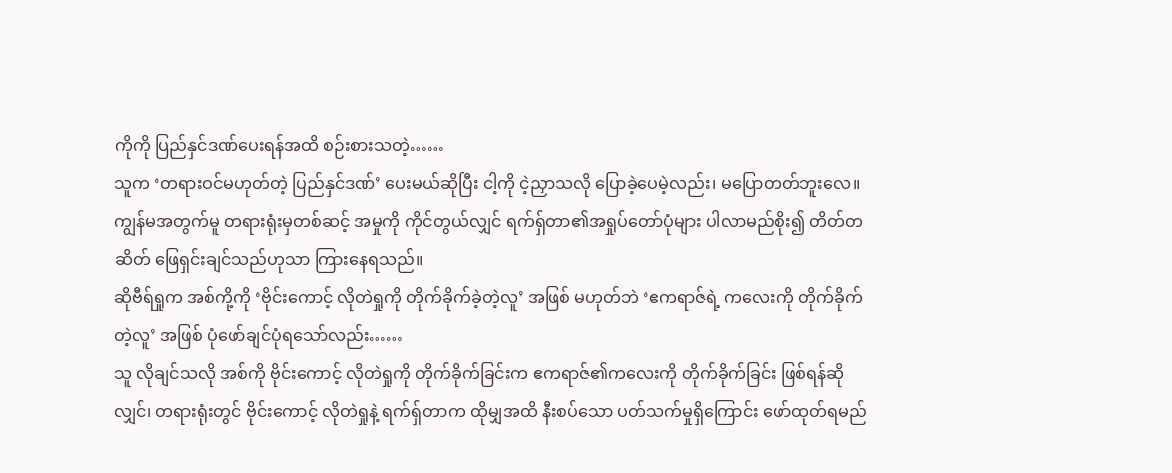ကိုကို ပြည်နှင်ဒဏ်ပေးရန်အထိ စဉ်းစားသတဲ့……
သူက ‘တရားဝင်မဟုတ်တဲ့ ပြည်နှင်ဒဏ်’ ပေးမယ်ဆိုပြီး ငါ့ကို ငဲ့ညှာသလို ပြောခဲ့ပေမဲ့လည်း၊ မပြောတတ်ဘူးလေ။
ကျွန်မအတွက်မူ တရားရုံးမှတစ်ဆင့် အမှုကို ကိုင်တွယ်လျှင် ရက်ရှ်တာ၏အရှုပ်တော်ပုံများ ပါလာမည်စိုး၍ တိတ်တဆိတ် ဖြေရှင်းချင်သည်ဟုသာ ကြားနေရသည်။
ဆိုဗီရ်ရှုက အစ်ကို့ကို ‘ဗိုင်းကောင့် လိုတဲရှုကို တိုက်ခိုက်ခဲ့တဲ့လူ’ အဖြစ် မဟုတ်ဘဲ ‘ဧကရာဇ်ရဲ့ ကလေးကို တိုက်ခိုက်တဲ့လူ’ အဖြစ် ပုံဖော်ချင်ပုံရသော်လည်း……
သူ လိုချင်သလို အစ်ကို ဗိုင်းကောင့် လိုတဲရှုကို တိုက်ခိုက်ခြင်းက ဧကရာဇ်၏ကလေးကို တိုက်ခိုက်ခြင်း ဖြစ်ရန်ဆိုလျှင်၊ တရားရုံးတွင် ဗိုင်းကောင့် လိုတဲရှုနဲ့ ရက်ရှ်တာက ထိုမျှအထိ နီးစပ်သော ပတ်သက်မှုရှိကြောင်း ဖော်ထုတ်ရမည်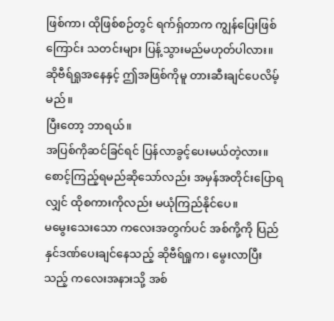ဖြစ်ကာ၊ ထိုဖြစ်စဉ်တွင် ရက်ရှ်တာက ကျွန်ပြေးဖြစ်ကြောင်း သတင်းများ ပြန့်သွားမည်မဟုတ်ပါလား။
ဆိုဗီရ်ရှုအနေနှင့် ဤအဖြစ်ကိုမူ တားဆီးချင်ပေလိမ့်မည်။
ပြီးတော့ ဘာရယ်။
အပြစ်ကိုဆင်ခြင်ရင် ပြန်လာခွင့်ပေးမယ်တဲ့လား။
စောင့်ကြည့်ရမည်ဆိုသော်လည်း အမှန်အတိုင်းပြောရလျှင် ထိုစကားကိုလည်း မယုံကြည်နိုင်ပေ။
မမွေးသေးသော ကလေးအတွက်ပင် အစ်ကို့ကို ပြည်နှင်ဒဏ်ပေးချင်နေသည့် ဆိုဗီရ်ရှုက၊ မွေးလာပြီးသည့် ကလေးအနားသို့ အစ်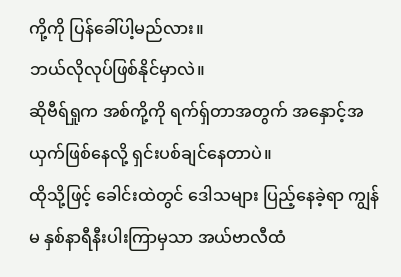ကို့ကို ပြန်ခေါ်ပါ့မည်လား။
ဘယ်လိုလုပ်ဖြစ်နိုင်မှာလဲ။
ဆိုဗီရ်ရှုက အစ်ကို့ကို ရက်ရှ်တာအတွက် အနှောင့်အယှက်ဖြစ်နေလို့ ရှင်းပစ်ချင်နေတာပဲ။
ထိုသို့ဖြင့် ခေါင်းထဲတွင် ဒေါသများ ပြည့်နေခဲ့ရာ ကျွန်မ နှစ်နာရီနီးပါးကြာမှသာ အယ်ဗာလီထံ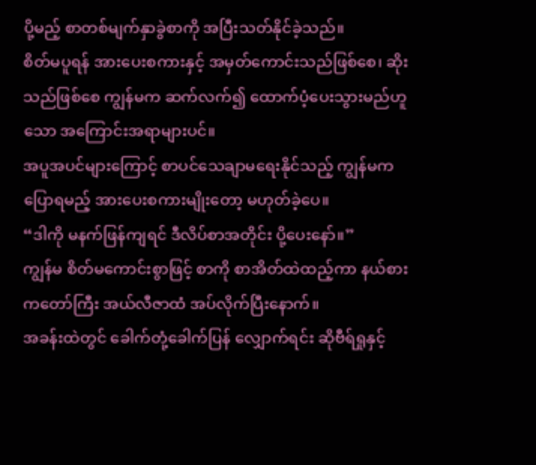ပို့မည့် စာတစ်မျက်နှာခွဲစာကို အပြီးသတ်နိုင်ခဲ့သည်။
စိတ်မပူရန် အားပေးစကားနှင့် အမှတ်ကောင်းသည်ဖြစ်စေ၊ ဆိုးသည်ဖြစ်စေ ကျွန်မက ဆက်လက်၍ ထောက်ပံ့ပေးသွားမည်ဟူသော အကြောင်းအရာများပင်။
အပူအပင်များကြောင့် စာပင်သေချာမရေးနိုင်သည့် ကျွန်မက ပြောရမည့် အားပေးစကားမျိုးတော့ မဟုတ်ခဲ့ပေ။
“ဒါကို မနက်ဖြန်ကျရင် ဒီလိပ်စာအတိုင်း ပို့ပေးနော်။”
ကျွန်မ စိတ်မကောင်းစွာဖြင့် စာကို စာအိတ်ထဲထည့်ကာ နယ်စားကတော်ကြီး အယ်လီဇာထံ အပ်လိုက်ပြီးနောက်။
အခန်းထဲတွင် ခေါက်တုံ့ခေါက်ပြန် လျှောက်ရင်း ဆိုဗီရ်ရှုနှင့်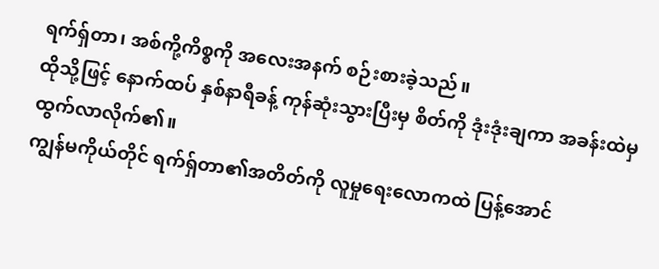ရက်ရှ်တာ၊ အစ်ကို့ကိစ္စကို အလေးအနက် စဉ်းစားခဲ့သည်။
ထိုသို့ဖြင့် နောက်ထပ် နှစ်နာရီခန့် ကုန်ဆုံးသွားပြီးမှ စိတ်ကို ဒုံးဒုံးချကာ အခန်းထဲမှ ထွက်လာလိုက်၏။
ကျွန်မကိုယ်တိုင် ရက်ရှ်တာ၏အတိတ်ကို လူမှုရေးလောကထဲ ပြန့်အောင်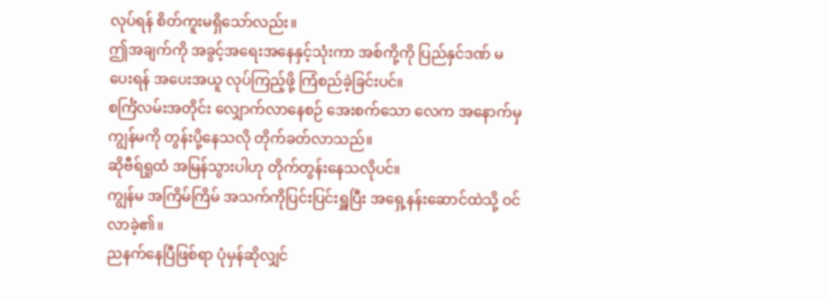လုပ်ရန် စိတ်ကူးမရှိသော်လည်း။
ဤအချက်ကို အခွင့်အရေးအနေနှင့်သုံးကာ အစ်ကို့ကို ပြည်နှင်ဒဏ် မပေးရန် အပေးအယူ လုပ်ကြည့်ဖို့ ကြံစည်ခဲ့ခြင်းပင်။
စင်္ကြံလမ်းအတိုင်း လျှောက်လာနေစဉ် အေးစက်သော လေက အနောက်မှ ကျွန်မကို တွန်းပို့နေသလို တိုက်ခတ်လာသည်။
ဆိုဗီရ်ရှုထံ အမြန်သွားပါဟု တိုက်တွန်းနေသလိုပင်။
ကျွန်မ အကြိမ်ကြိမ် အသက်ကိုပြင်းပြင်းရှူပြီး အရှေ့နန်းဆောင်ထဲသို့ ဝင်လာခဲ့၏။
ညနက်နေပြီဖြစ်ရာ ပုံမှန်ဆိုလျှင်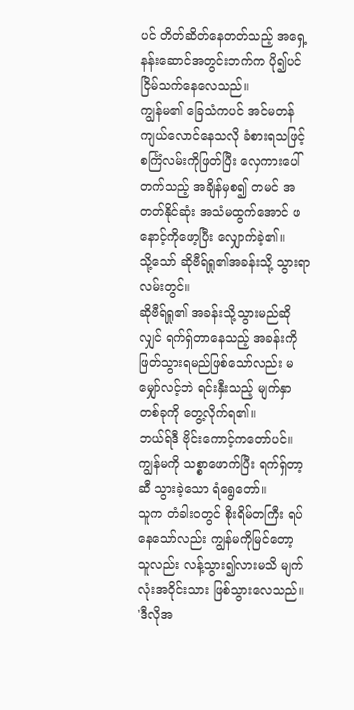ပင် တိတ်ဆိတ်နေတတ်သည့် အရှေ့နန်းဆောင်အတွင်းဘက်က ပို၍ပင် ငြိမ်သက်နေလေသည်။
ကျွန်မ၏ ခြေသံကပင် အင်မတန် ကျယ်လောင်နေသလို ခံစားရသဖြင့် စင်္ကြံလမ်းကိုဖြတ်ပြီး လှေကားပေါ်တက်သည့် အချိန်မှစ၍ တမင် အတတ်နိုင်ဆုံး အသံမထွက်အောင် ဖနောင့်ကိုဖော့ပြီး လျှောက်ခဲ့၏။
သို့သော် ဆိုဗီရ်ရှု၏အခန်းသို့ သွားရာလမ်းတွင်။
ဆိုဗီရ်ရှု၏ အခန်းသို့သွားမည်ဆိုလျှင် ရက်ရှ်တာနေသည့် အခန်းကို ဖြတ်သွားရမည်ဖြစ်သော်လည်း မမျှော်လင့်ဘဲ ရင်းနှီးသည့် မျက်နှာတစ်ခုကို တွေ့လိုက်ရ၏။
ဘယ်ရ်ဒီ ဗိုင်းကောင့်ကတော်ပင်။
ကျွန်မကို သစ္စာဖောက်ပြီး ရက်ရှ်တာ့ဆီ သွားခဲ့သော ရံရွေတော်။
သူက တံခါးဝတွင် စိုးရိမ်တကြီး ရပ်နေသော်လည်း ကျွန်မကိုမြင်တော့ သူလည်း လန့်သွား၍လားမသိ မျက်လုံးအဝိုင်းသား ဖြစ်သွားလေသည်။
'ဒီလိုအ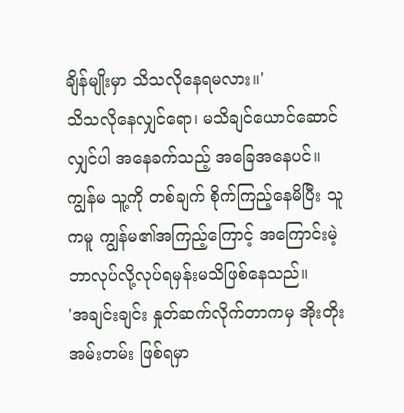ချိန်မျိုးမှာ သိသလိုနေရမလား။'
သိသလိုနေလျှင်ရော၊ မသိချင်ယောင်ဆောင်လျှင်ပါ အနေခက်သည့် အခြေအနေပင်။
ကျွန်မ သူ့ကို တစ်ချက် စိုက်ကြည့်နေမိပြီး သူကမူ ကျွန်မ၏အကြည့်ကြောင့် အကြောင်းမဲ့ ဘာလုပ်လို့လုပ်ရမှန်းမသိဖြစ်နေသည်။
'အချင်းချင်း နှုတ်ဆက်လိုက်တာကမှ အိုးတိုးအမ်းတမ်း ဖြစ်ရမှာ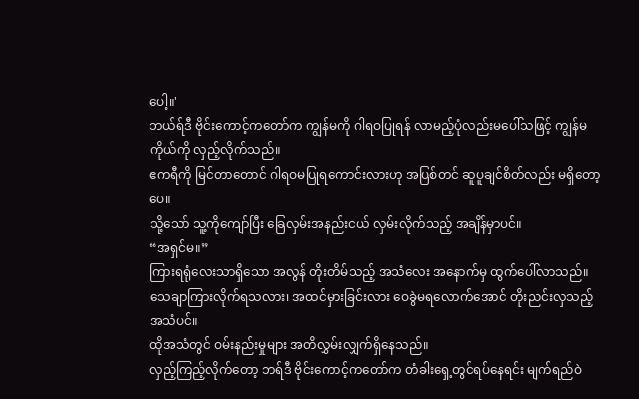ပေါ့။'
ဘယ်ရ်ဒီ ဗိုင်းကောင့်ကတော်က ကျွန်မကို ဂါရဝပြုရန် လာမည့်ပုံလည်းမပေါ်သဖြင့် ကျွန်မ ကိုယ်ကို လှည့်လိုက်သည်။
ဧကရီကို မြင်တာတောင် ဂါရဝမပြုရကောင်းလားဟု အပြစ်တင် ဆူပူချင်စိတ်လည်း မရှိတော့ပေ။
သို့သော် သူ့ကိုကျော်ပြီး ခြေလှမ်းအနည်းငယ် လှမ်းလိုက်သည့် အချိန်မှာပင်။
“အရှင်မ။”
ကြားရရုံလေးသာရှိသော အလွန် တိုးတိမ်သည့် အသံလေး အနောက်မှ ထွက်ပေါ်လာသည်။
သေချာကြားလိုက်ရသလား၊ အထင်မှားခြင်းလား ဝေခွဲမရလောက်အောင် တိုးညင်းလှသည့် အသံပင်။
ထိုအသံတွင် ဝမ်းနည်းမှုများ အတိလွှမ်းလျှက်ရှိနေသည်။
လှည့်ကြည့်လိုက်တော့ ဘရ်ဒီ ဗိုင်းကောင့်ကတော်က တံခါးရှေ့တွင်ရပ်နေရင်း မျက်ရည်ဝဲ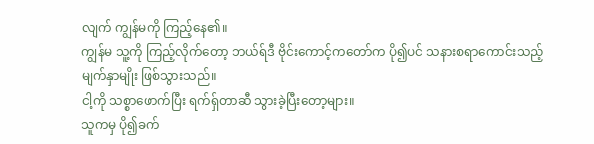လျက် ကျွန်မကို ကြည့်နေ၏။
ကျွန်မ သူ့ကို ကြည့်လိုက်တော့ ဘယ်ရ်ဒီ ဗိုင်းကောင့်ကတော်က ပို၍ပင် သနားစရာကောင်းသည့် မျက်နှာမျိုး ဖြစ်သွားသည်။
ငါ့ကို သစ္စာဖောက်ပြီး ရက်ရှ်တာဆီ သွားခဲ့ပြီးတော့များ။
သူကမှ ပို၍ခက်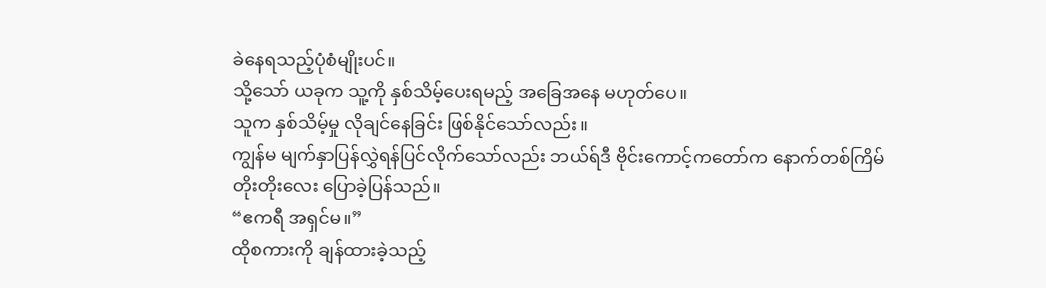ခဲနေရသည့်ပုံစံမျိုးပင်။
သို့သော် ယခုက သူ့ကို နှစ်သိမ့်ပေးရမည့် အခြေအနေ မဟုတ်ပေ။
သူက နှစ်သိမ့်မှု လိုချင်နေခြင်း ဖြစ်နိုင်သော်လည်း။
ကျွန်မ မျက်နှာပြန်လွှဲရန်ပြင်လိုက်သော်လည်း ဘယ်ရ်ဒီ ဗိုင်းကောင့်ကတော်က နောက်တစ်ကြိမ် တိုးတိုးလေး ပြောခဲ့ပြန်သည်။
“ဧကရီ အရှင်မ။”
ထိုစကားကို ချန်ထားခဲ့သည့်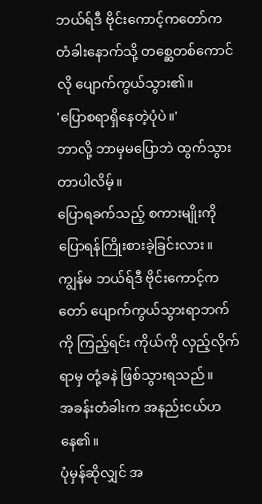ဘယ်ရ်ဒီ ဗိုင်းကောင့်ကတော်က တံခါးနောက်သို့ တစ္ဆေတစ်ကောင်လို ပျောက်ကွယ်သွား၏။
'ပြောစရာရှိနေတဲ့ပုံပဲ။'
ဘာလို့ ဘာမှမပြောဘဲ ထွက်သွားတာပါလိမ့်။
ပြောရခက်သည့် စကားမျိုးကို ပြောရန်ကြိုးစားခဲ့ခြင်းလား။
ကျွန်မ ဘယ်ရ်ဒီ ဗိုင်းကောင့်ကတော် ပျောက်ကွယ်သွားရာဘက်ကို ကြည့်ရင်း ကိုယ်ကို လှည့်လိုက်ရာမှ တုံ့ခနဲ ဖြစ်သွားရသည်။
အခန်းတံခါးက အနည်းငယ်ဟနေ၏။
ပုံမှန်ဆိုလျှင် အ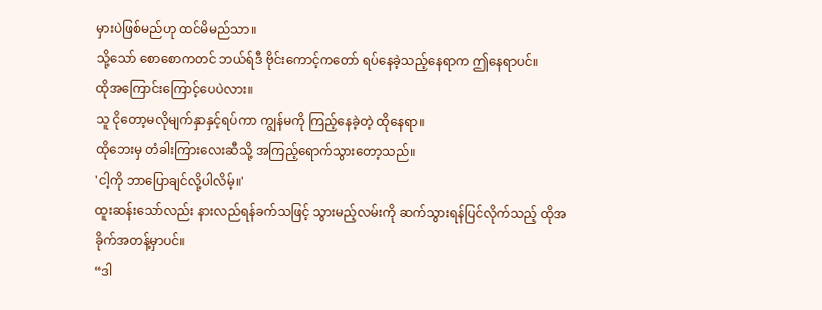မှားပဲဖြစ်မည်ဟု ထင်မိမည်သာ။
သို့သော် စောစောကတင် ဘယ်ရ်ဒီ ဗိုင်းကောင့်ကတော် ရပ်နေခဲ့သည့်နေရာက ဤနေရာပင်။
ထိုအကြောင်းကြောင့်ပေပဲလား။
သူ ငိုတော့မလိုမျက်နှာနှင့်ရပ်ကာ ကျွန်မကို ကြည့်နေခဲ့တဲ့ ထိုနေရာ။
ထိုဘေးမှ တံခါးကြားလေးဆီသို့ အကြည့်ရောက်သွားတော့သည်။
'ငါ့ကို ဘာပြောချင်လို့ပါလိမ့်။'
ထူးဆန်းသော်လည်း နားလည်ရန်ခက်သဖြင့် သွားမည့်လမ်းကို ဆက်သွားရန်ပြင်လိုက်သည့် ထိုအခိုက်အတန့်မှာပင်။
“ဒါ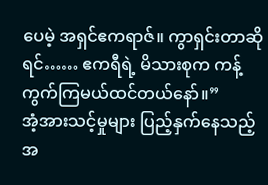ပေမဲ့ အရှင်ဧကရာဇ်။ ကွာရှင်းတာဆိုရင်…… ဧကရီရဲ့ မိသားစုက ကန့်ကွက်ကြမယ်ထင်တယ်နော်။”
အံ့အားသင့်မှုများ ပြည့်နှက်နေသည့် အ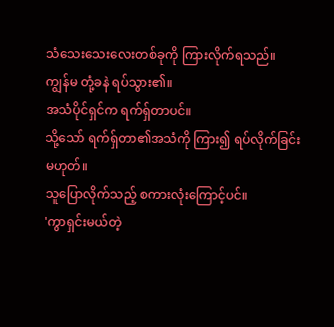သံသေးသေးလေးတစ်ခုကို ကြားလိုက်ရသည်။
ကျွန်မ တုံ့ခနဲ ရပ်သွား၏။
အသံပိုင်ရှင်က ရက်ရှ်တာပင်။
သို့သော် ရက်ရှ်တာ၏အသံကို ကြား၍ ရပ်လိုက်ခြင်းမဟုတ်။
သူပြောလိုက်သည့် စကားလုံးကြောင့်ပင်။
'ကွာရှင်းမယ်တဲ့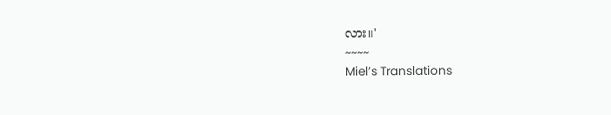လား။'
~~~~
Miel’s Translations